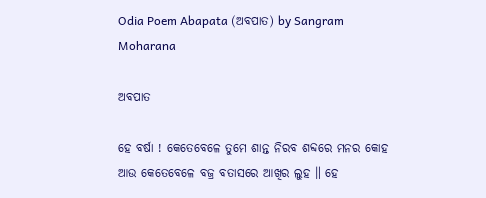Odia Poem Abapata (ଅବପାତ) by Sangram Moharana

ଅବପାତ

ହେ ବର୍ଷା ! କେତେବେଳେ ତୁମେ ଶାନ୍ତ ନିରବ ଶବ୍ଦରେ ମନର କୋହ ଆଉ କେତେବେଳେ ବଜ୍ର ବତାସରେ ଆଖିର ଲୁହ ॥ ହେ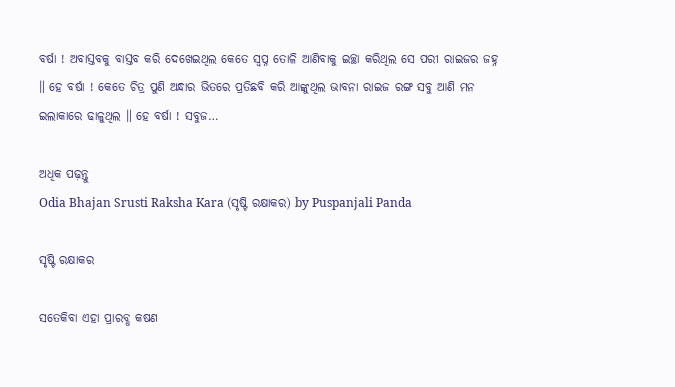ବର୍ଷା ! ଅବାସ୍ତବକୁ ବାସ୍ତବ କରି ଦେଖେଇଥିଲ କେତେ ସ୍ୱପ୍ନ ତୋଳି ଆଣିବାକୁ ଇଚ୍ଛା କରିଥିଲ ସେ ପରୀ ରାଇଜର ଜହ୍ନ ॥ ହେ ବର୍ଷା ! କେତେ ଚିତ୍ର ପୁଣି ଅନ୍ଧାର ଭିତରେ ପ୍ରତିଛବି କରି ଆଙ୍କୁଥିଲ ଭାବନା ରାଇଜ ରଙ୍ଗ ସବୁ ଆଣି ମନ ଇଲାକାରେ ଢାଳୁଥିଲ ॥ ହେ ବର୍ଷା ! ସବୁଜ…

ଅଧିକ ପଢ଼ନ୍ତୁ
Odia Bhajan Srusti Raksha Kara (ସୃଷ୍ଟି ରକ୍ଷାକର) by Puspanjali Panda

ସୃଷ୍ଟି ରକ୍ଷାକର

ସତେକିବା ଏହା ପ୍ରାରବ୍ଧ କଷଣ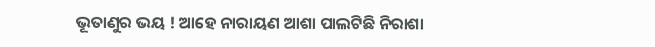ଭୂତାଣୁର ଭୟ ! ଆହେ ନାରାୟଣ ଆଶା ପାଲଟିଛି ନିରାଶା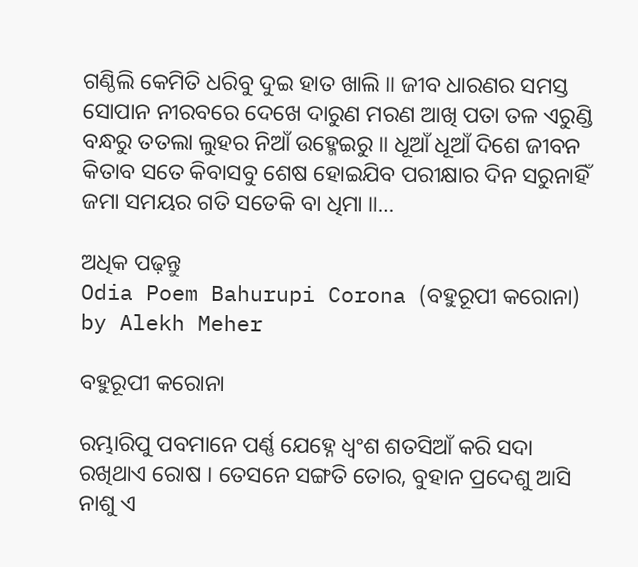ଗଣ୍ଠିଲି କେମିତି ଧରିବୁ ଦୁଇ ହାତ ଖାଲି ॥ ଜୀବ ଧାରଣର ସମସ୍ତ ସୋପାନ ନୀରବରେ ଦେଖେ ଦାରୁଣ ମରଣ ଆଖି ପତା ତଳ ଏରୁଣ୍ଡି ବନ୍ଧରୁ ତତଲା ଲୁହର ନିଆଁ ଉହ୍ମେଇରୁ ॥ ଧୂଆଁ ଧୂଆଁ ଦିଶେ ଜୀବନ କିତାବ ସତେ କିବାସବୁ ଶେଷ ହୋଇଯିବ ପରୀକ୍ଷାର ଦିନ ସରୁନାହିଁ ଜମା ସମୟର ଗତି ସତେକି ବା ଧିମା ॥…

ଅଧିକ ପଢ଼ନ୍ତୁ
Odia Poem Bahurupi Corona (ବହୁରୂପୀ କରୋନା) by Alekh Meher

ବହୁରୂପୀ କରୋନା

ରମ୍ଭାରିପୁ ପବମାନେ ପର୍ଣ୍ଣ ଯେହ୍ନେ ଧ୍ୱଂଶ ଶତସିଆଁ କରି ସଦା ରଖିଥାଏ ରୋଷ । ତେସନେ ସଙ୍ଗତି ତୋର, ବୁହାନ ପ୍ରଦେଶୁ ଆସି ନାଶୁ ଏ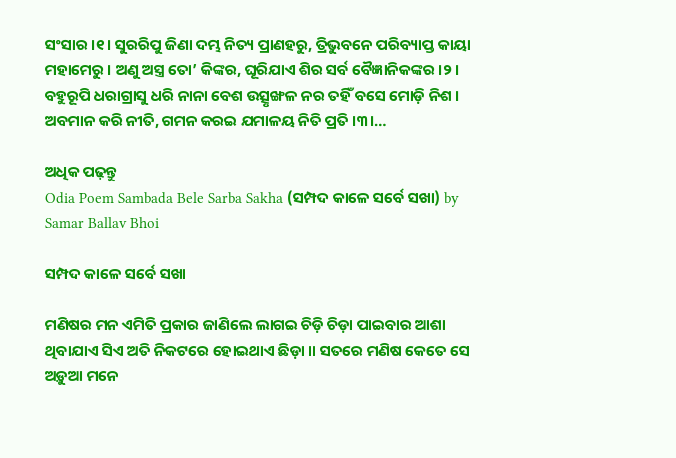ସଂସାର ।୧। ସୁରରିପୁ ଜିଣା ଦମ୍ଭ ନିତ୍ୟ ପ୍ରାଣହରୁ, ତ୍ରିଭୁବନେ ପରିବ୍ୟାପ୍ତ କାୟା ମହାମେରୁ । ଅଣୁ ଅସ୍ତ୍ର ତୋ’ କିଙ୍କର, ଘୂରିଯାଏ ଶିର ସର୍ବ ବୈଜ୍ଞାନିକଙ୍କର ।୨। ବହୁରୂପି ଧରାଗ୍ରାସୁ ଧରି ନାନା ବେଶ ଉତ୍ସୃଙ୍ଖଳ ନର ତହିଁ ବସେ ମୋଡ଼ି ନିଶ । ଅବମାନ କରି ନୀତି, ଗମନ କରଇ ଯମାଳୟ ନିତି ପ୍ରତି ।୩।…

ଅଧିକ ପଢ଼ନ୍ତୁ
Odia Poem Sambada Bele Sarba Sakha (ସମ୍ପଦ କାଳେ ସର୍ବେ ସଖା) by Samar Ballav Bhoi

ସମ୍ପଦ କାଳେ ସର୍ବେ ସଖା

ମଣିଷର ମନ ଏମିତି ପ୍ରକାର ଜାଣିଲେ ଲାଗଇ ଚିଡ଼ି ଚିଡ଼ା ପାଇବାର ଆଶା ଥିବାଯାଏ ସିଏ ଅତି ନିକଟରେ ହୋଇଥାଏ ଛିଡ଼ା ॥ ସତରେ ମଣିଷ କେତେ ସେ ଅଡ଼ୁଆ ମନେ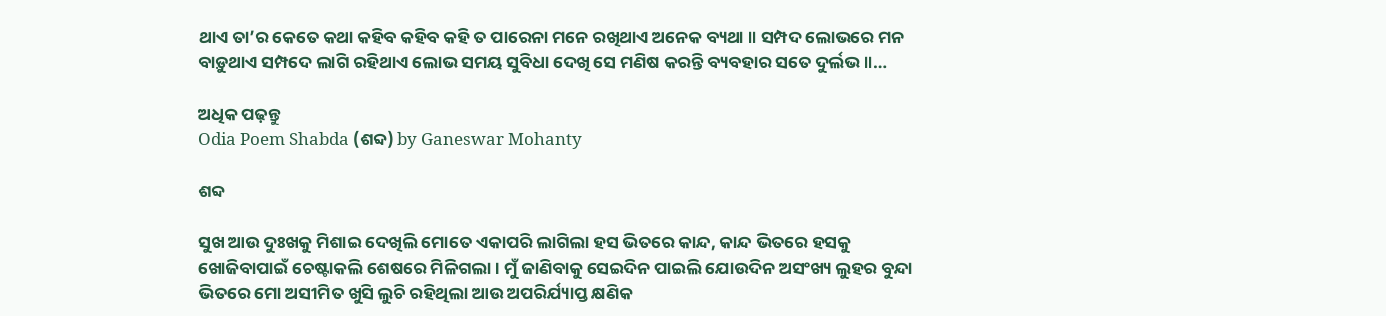ଥାଏ ତା’ର କେତେ କଥା କହିବ କହିବ କହି ତ ପାରେନା ମନେ ରଖିଥାଏ ଅନେକ ବ୍ୟଥା ॥ ସମ୍ପଦ ଲୋଭରେ ମନ ବାଡ଼ୁଥାଏ ସମ୍ପଦେ ଲାଗି ରହିଥାଏ ଲୋଭ ସମୟ ସୁବିଧା ଦେଖି ସେ ମଣିଷ କରନ୍ତି ବ୍ୟବହାର ସତେ ଦୁର୍ଲଭ ॥…

ଅଧିକ ପଢ଼ନ୍ତୁ
Odia Poem Shabda (ଶବ୍ଦ) by Ganeswar Mohanty

ଶବ୍ଦ

ସୁଖ ଆଉ ଦୁଃଖକୁ ମିଶାଇ ଦେଖିଲି ମୋତେ ଏକାପରି ଲାଗିଲା ହସ ଭିତରେ କାନ୍ଦ, କାନ୍ଦ ଭିତରେ ହସକୁ ଖୋଜିବାପାଇଁ ଚେଷ୍ଟାକଲି ଶେଷରେ ମିଳିଗଲା । ମୁଁ ଜାଣିବାକୁ ସେଇଦିନ ପାଇଲି ଯୋଉଦିନ ଅସଂଖ୍ୟ ଲୁହର ବୁନ୍ଦା ଭିତରେ ମୋ ଅସୀମିତ ଖୁସି ଲୁଚି ରହିଥିଲା ଆଉ ଅପରିର୍ଯ୍ୟାପ୍ତ କ୍ଷଣିକ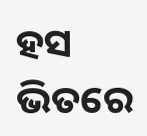ହସ ଭିତରେ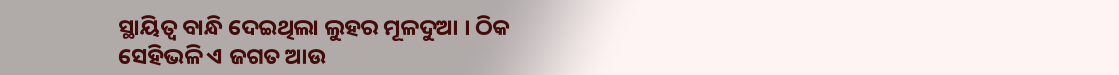ସ୍ଥାୟିତ୍ୱ ବାନ୍ଧି ଦେଇଥିଲା ଲୁହର ମୂଳଦୁଆ । ଠିକ ସେହିଭଳି ଏ ଜଗତ ଆଉ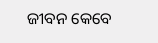ଜୀବନ କେବେ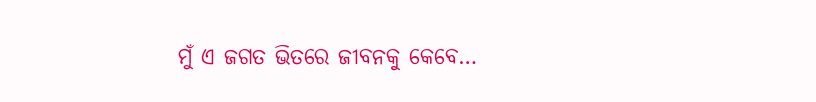ମୁଁ ଏ ଜଗତ ଭିତରେ ଜୀବନକୁ କେବେ…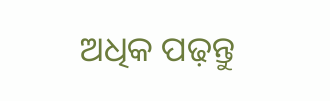ଅଧିକ ପଢ଼ନ୍ତୁ